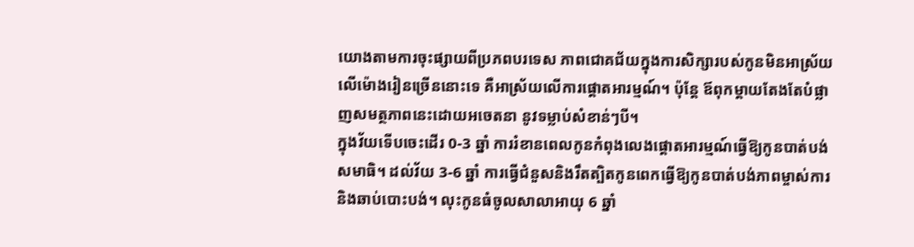យោងតាមការចុះផ្សាយពីប្រភពបរទេស ភាពជោគជ័យក្នុងការសិក្សារបស់កូនមិនអាស្រ័យលើម៉ោងរៀនច្រើននោះទេ គឺអាស្រ័យលើការផ្ដោតអារម្មណ៍។ ប៉ុន្តែ ឪពុកម្ដាយតែងតែបំផ្លាញសមត្ថភាពនេះដោយអចេតនា នូវទម្លាប់សំខាន់ៗបី។
ក្នុងវ័យទើបចេះដើរ 0-3 ឆ្នាំ ការរំខានពេលកូនកំពុងលេងផ្ដោតអារម្មណ៍ធ្វើឱ្យកូនបាត់បង់សមាធិ។ ដល់វ័យ 3-6 ឆ្នាំ ការធ្វើជំនួសនិងរឹតត្បិតកូនពេកធ្វើឱ្យកូនបាត់បង់ភាពម្ចាស់ការនិងឆាប់បោះបង់។ លុះកូនធំចូលសាលាអាយុ 6 ឆ្នាំ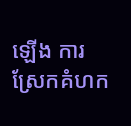ឡើង ការស្រែកគំហក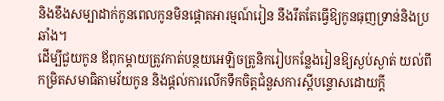និងខឹងសម្បាដាក់កូនពេលកូនមិនផ្ដោតអារម្មណ៍រៀន នឹងរឹតតែធ្វើឱ្យកូនធុញទ្រាន់និងប្រឆាំង។
ដើម្បីជួយកូន ឪពុកម្ដាយត្រូវកាត់បន្ថយអេឡិចត្រូនិករៀបកន្លែងរៀនឱ្យស្ងប់ស្ងាត់ យល់ពីកម្រិតសមាធិតាមវ័យកូន និងផ្ដល់ការលើកទឹកចិត្តជំនួសការស្ដីបន្ទោសដោយក្ដី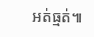អត់ធ្មត់៕